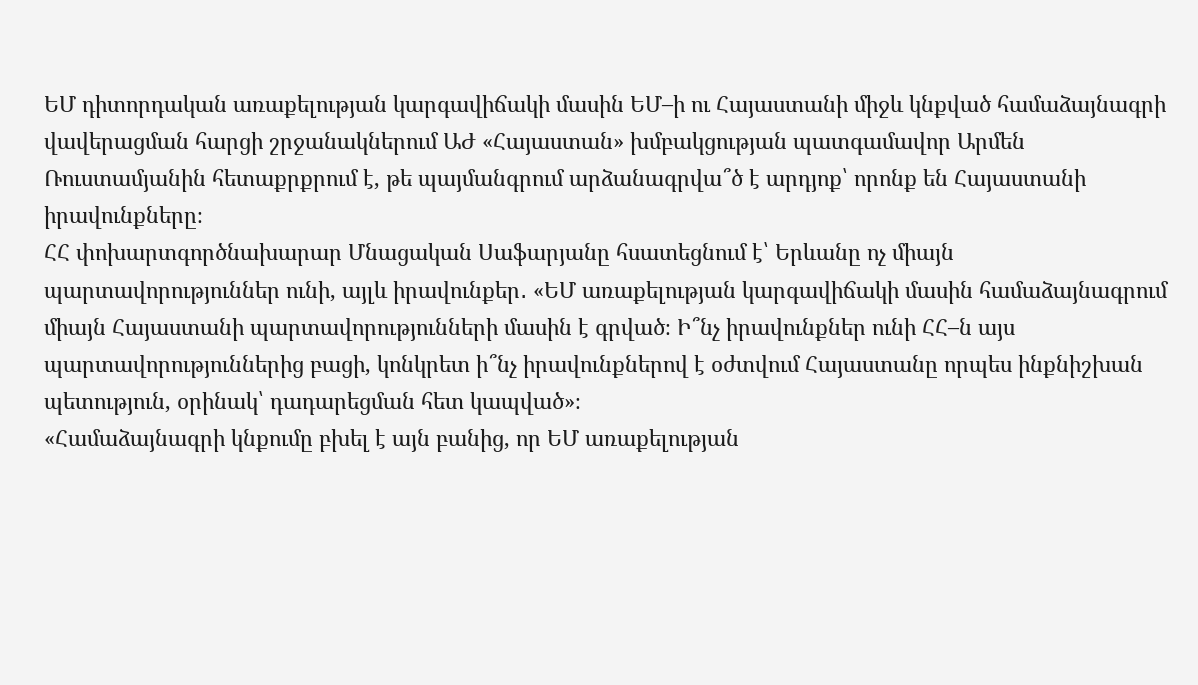ԵՄ դիտորդական առաքելության կարգավիճակի մասին ԵՄ–ի ու Հայաստանի միջև կնքված համաձայնագրի վավերացման հարցի շրջանակներում ԱԺ «Հայաստան» խմբակցության պատգամավոր Արմեն Ռուստամյանին հետաքրքրում է, թե պայմանգրում արձանագրվա՞ծ է արդյոք՝ որոնք են Հայաստանի իրավունքները։
ՀՀ փոխարտգործնախարար Մնացական Սաֆարյանը հսատեցնում է՝ Երևանը ոչ միայն պարտավորություններ ունի, այլև իրավունքեր․ «ԵՄ առաքելության կարգավիճակի մասին համաձայնագրում միայն Հայաստանի պարտավորությունների մասին է գրված։ Ի՞նչ իրավունքներ ունի ՀՀ–ն այս պարտավորություններից բացի, կոնկրետ ի՞նչ իրավունքներով է օժտվում Հայաստանը որպես ինքնիշխան պետություն, օրինակ՝ դադարեցման հետ կապված»։
«Համաձայնագրի կնքումը բխել է այն բանից, որ ԵՄ առաքելության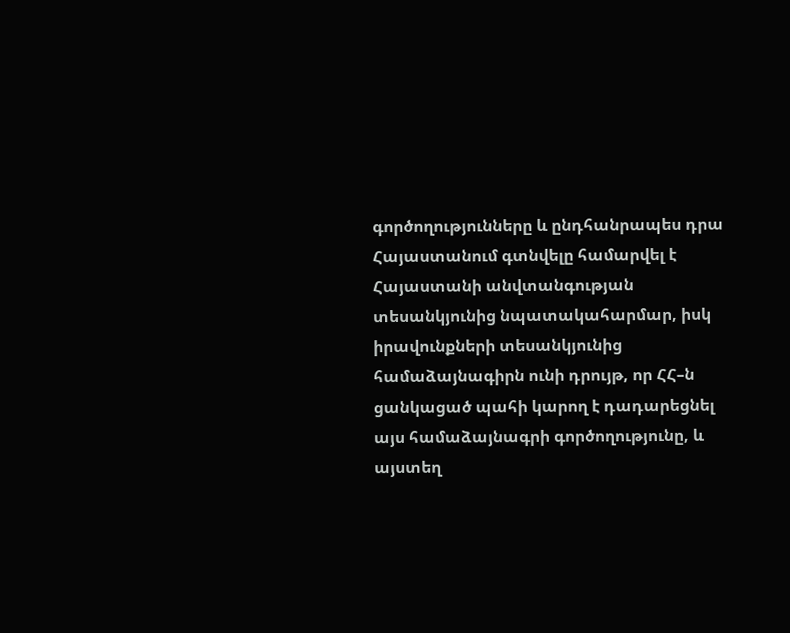գործողությունները և ընդհանրապես դրա Հայաստանում գտնվելը համարվել է Հայաստանի անվտանգության տեսանկյունից նպատակահարմար, իսկ իրավունքների տեսանկյունից համաձայնագիրն ունի դրույթ, որ ՀՀ–ն ցանկացած պահի կարող է դադարեցնել այս համաձայնագրի գործողությունը, և այստեղ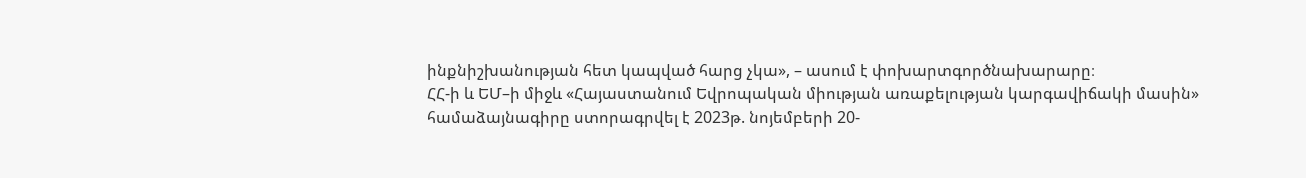ինքնիշխանության հետ կապված հարց չկա», – ասում է փոխարտգործնախարարը։
ՀՀ-ի և ԵՄ–ի միջև «Հայաստանում Եվրոպական միության առաքելության կարգավիճակի մասին» համաձայնագիրը ստորագրվել է 2023թ. նոյեմբերի 20-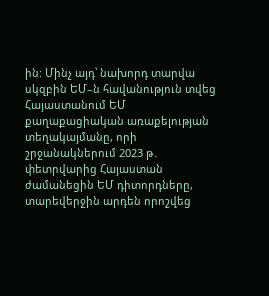ին: Մինչ այդ՝ նախորդ տարվա սկզբին ԵՄ–ն հավանություն տվեց Հայաստանում ԵՄ քաղաքացիական առաքելության տեղակայմանը, որի շրջանակներում 2023 թ․ փետրվարից Հայաստան ժամանեցին ԵՄ դիտորդները, տարեվերջին արդեն որոշվեց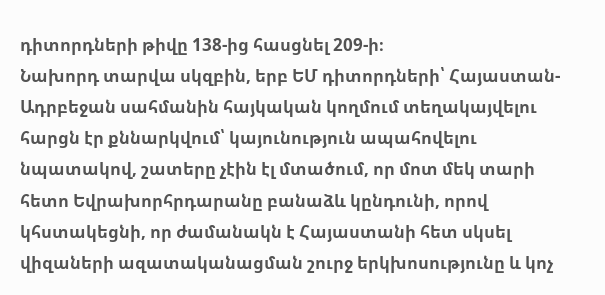դիտորդների թիվը 138-ից հասցնել 209-ի։
Նախորդ տարվա սկզբին, երբ ԵՄ դիտորդների՝ Հայաստան-Ադրբեջան սահմանին հայկական կողմում տեղակայվելու հարցն էր քննարկվում՝ կայունություն ապահովելու նպատակով, շատերը չէին էլ մտածում, որ մոտ մեկ տարի հետո Եվրախորհրդարանը բանաձև կընդունի, որով կհստակեցնի, որ ժամանակն է Հայաստանի հետ սկսել վիզաների ազատականացման շուրջ երկխոսությունը և կոչ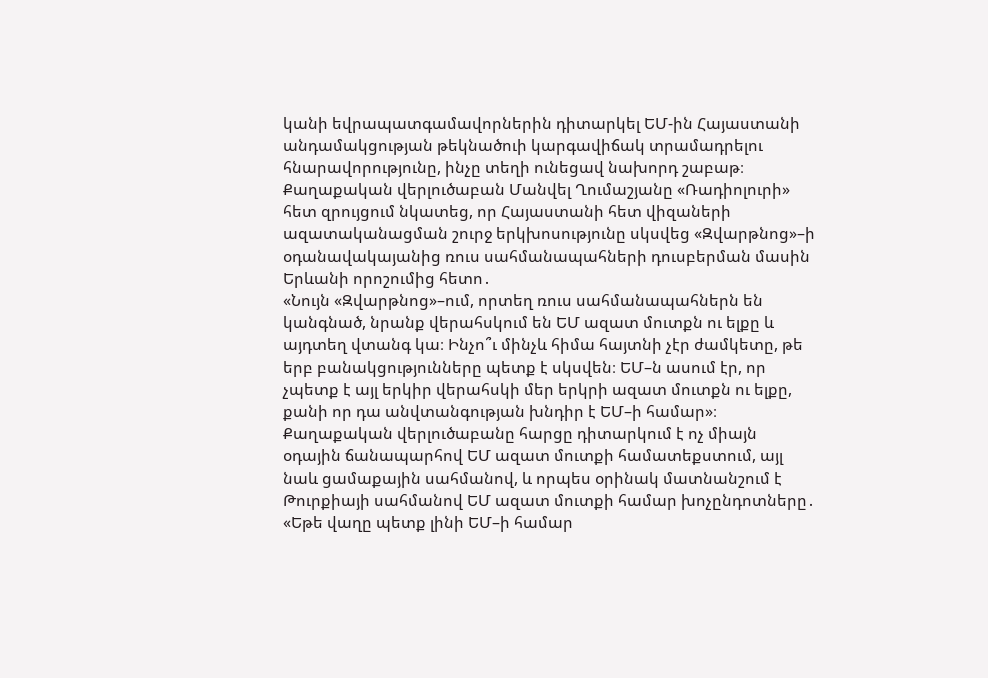կանի եվրապատգամավորներին դիտարկել ԵՄ-ին Հայաստանի անդամակցության թեկնածուի կարգավիճակ տրամադրելու հնարավորությունը, ինչը տեղի ունեցավ նախորդ շաբաթ։
Քաղաքական վերլուծաբան Մանվել Ղումաշյանը «Ռադիոլուրի» հետ զրույցում նկատեց, որ Հայաստանի հետ վիզաների ազատականացման շուրջ երկխոսությունը սկսվեց «Զվարթնոց»–ի օդանավակայանից ռուս սահմանապահների դուսբերման մասին Երևանի որոշումից հետո․
«Նույն «Զվարթնոց»–ում, որտեղ ռուս սահմանապահներն են կանգնած, նրանք վերահսկում են ԵՄ ազատ մուտքն ու ելքը և այդտեղ վտանգ կա։ Ինչո՞ւ մինչև հիմա հայտնի չէր ժամկետը, թե երբ բանակցությունները պետք է սկսվեն։ ԵՄ–ն ասում էր, որ չպետք է այլ երկիր վերահսկի մեր երկրի ազատ մուտքն ու ելքը, քանի որ դա անվտանգության խնդիր է ԵՄ–ի համար»։
Քաղաքական վերլուծաբանը հարցը դիտարկում է ոչ միայն օդային ճանապարհով ԵՄ ազատ մուտքի համատեքստում, այլ նաև ցամաքային սահմանով, և որպես օրինակ մատնանշում է Թուրքիայի սահմանով ԵՄ ազատ մուտքի համար խոչընդոտները․
«Եթե վաղը պետք լինի ԵՄ–ի համար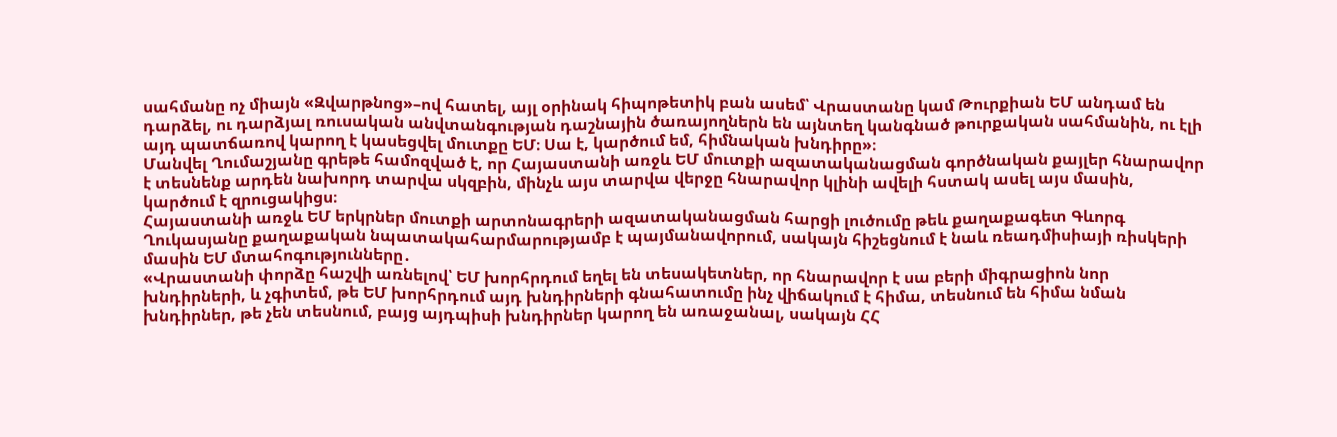սահմանը ոչ միայն «Զվարթնոց»–ով հատել, այլ օրինակ հիպոթետիկ բան ասեմ՝ Վրաստանը կամ Թուրքիան ԵՄ անդամ են դարձել, ու դարձյալ ռուսական անվտանգության դաշնային ծառայողներն են այնտեղ կանգնած թուրքական սահմանին, ու էլի այդ պատճառով կարող է կասեցվել մուտքը ԵՄ։ Սա է, կարծում եմ, հիմնական խնդիրը»։
Մանվել Ղումաշյանը գրեթե համոզված է, որ Հայաստանի առջև ԵՄ մուտքի ազատականացման գործնական քայլեր հնարավոր է տեսնենք արդեն նախորդ տարվա սկզբին, մինչև այս տարվա վերջը հնարավոր կլինի ավելի հստակ ասել այս մասին, կարծում է զրուցակիցս։
Հայաստանի առջև ԵՄ երկրներ մուտքի արտոնագրերի ազատականացման հարցի լուծումը թեև քաղաքագետ Գևորգ Ղուկասյանը քաղաքական նպատակահարմարությամբ է պայմանավորում, սակայն հիշեցնում է նաև ռեադմիսիայի ռիսկերի մասին ԵՄ մտահոգությունները․
«Վրաստանի փորձը հաշվի առնելով՝ ԵՄ խորհրդում եղել են տեսակետներ, որ հնարավոր է սա բերի միգրացիոն նոր խնդիրների, և չգիտեմ, թե ԵՄ խորհրդում այդ խնդիրների գնահատումը ինչ վիճակում է հիմա, տեսնում են հիմա նման խնդիրներ, թե չեն տեսնում, բայց այդպիսի խնդիրներ կարող են առաջանալ, սակայն ՀՀ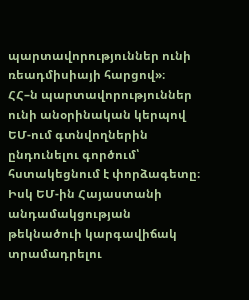պարտավորություններ ունի ռեադմիսիայի հարցով»։
ՀՀ–ն պարտավորություններ ունի անօրինական կերպով ԵՄ-ում գտնվողներին ընդունելու գործում՝ հստակեցնում է փորձագետը։
Իսկ ԵՄ-ին Հայաստանի անդամակցության թեկնածուի կարգավիճակ տրամադրելու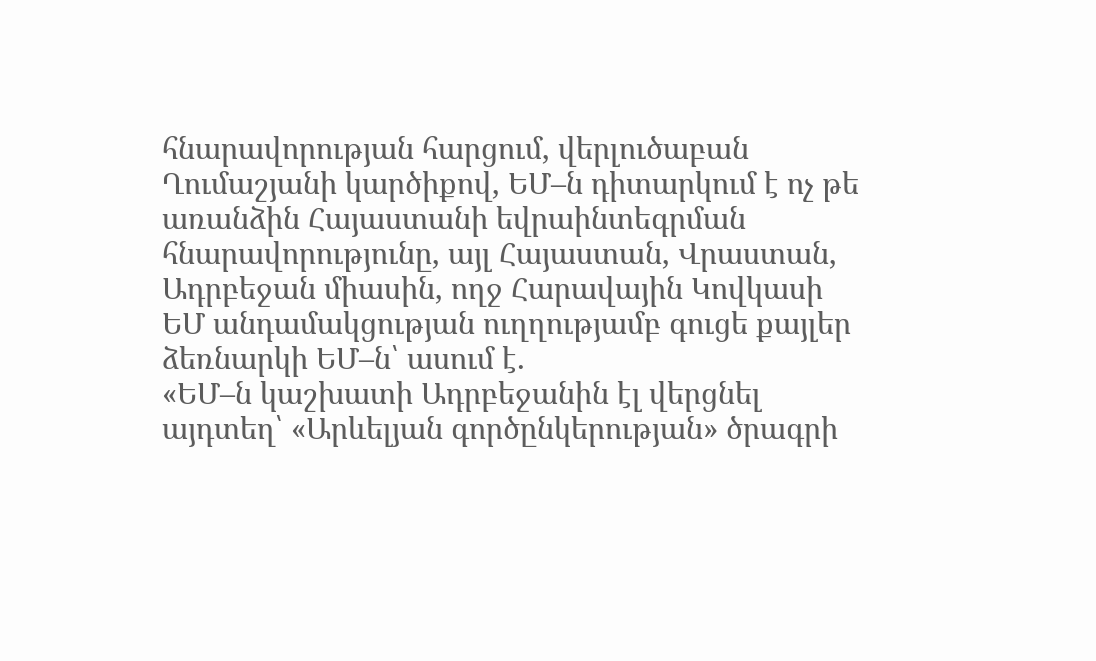հնարավորության հարցում, վերլուծաբան Ղումաշյանի կարծիքով, ԵՄ–ն դիտարկում է ոչ թե առանձին Հայաստանի եվրաինտեգրման հնարավորությունը, այլ Հայաստան, Վրաստան, Ադրբեջան միասին, ողջ Հարավային Կովկասի ԵՄ անդամակցության ուղղությամբ գուցե քայլեր ձեռնարկի ԵՄ–ն՝ ասում է․
«ԵՄ–ն կաշխատի Ադրբեջանին էլ վերցնել այդտեղ՝ «Արևելյան գործընկերության» ծրագրի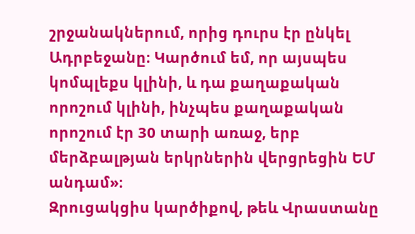շրջանակներում, որից դուրս էր ընկել Ադրբեջանը։ Կարծում եմ, որ այսպես կոմպլեքս կլինի, և դա քաղաքական որոշում կլինի, ինչպես քաղաքական որոշում էր 30 տարի առաջ, երբ մերձբալթյան երկրներին վերցրեցին ԵՄ անդամ»։
Զրուցակցիս կարծիքով, թեև Վրաստանը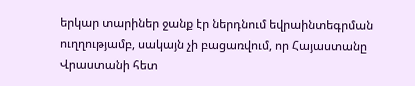երկար տարիներ ջանք էր ներդնում եվրաինտեգրման ուղղությամբ, սակայն չի բացառվում, որ Հայաստանը Վրաստանի հետ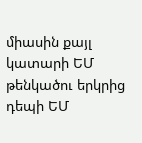միասին քայլ կատարի ԵՄ թենկածու երկրից դեպի ԵՄ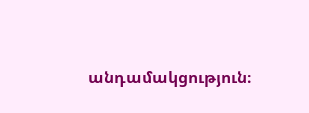անդամակցություն։